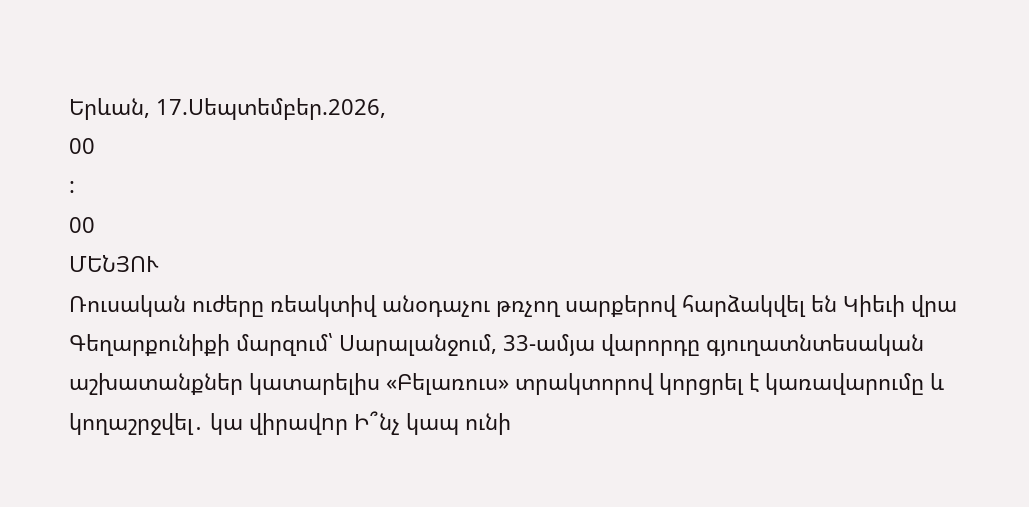Երևան, 17.Սեպտեմբեր.2026,
00
:
00
ՄԵՆՅՈՒ
Ռուսական ուժերը ռեակտիվ անօդաչու թռչող սարքերով հարձակվել են Կիեւի վրա Գեղարքունիքի մարզում՝ Սարալանջում, 33-ամյա վարորդը գյուղատնտեսական աշխատանքներ կատարելիս «Բելառուս» տրակտորով կորցրել է կառավարումը և կողաշրջվել․ կա վիրավnր Ի՞նչ կապ ունի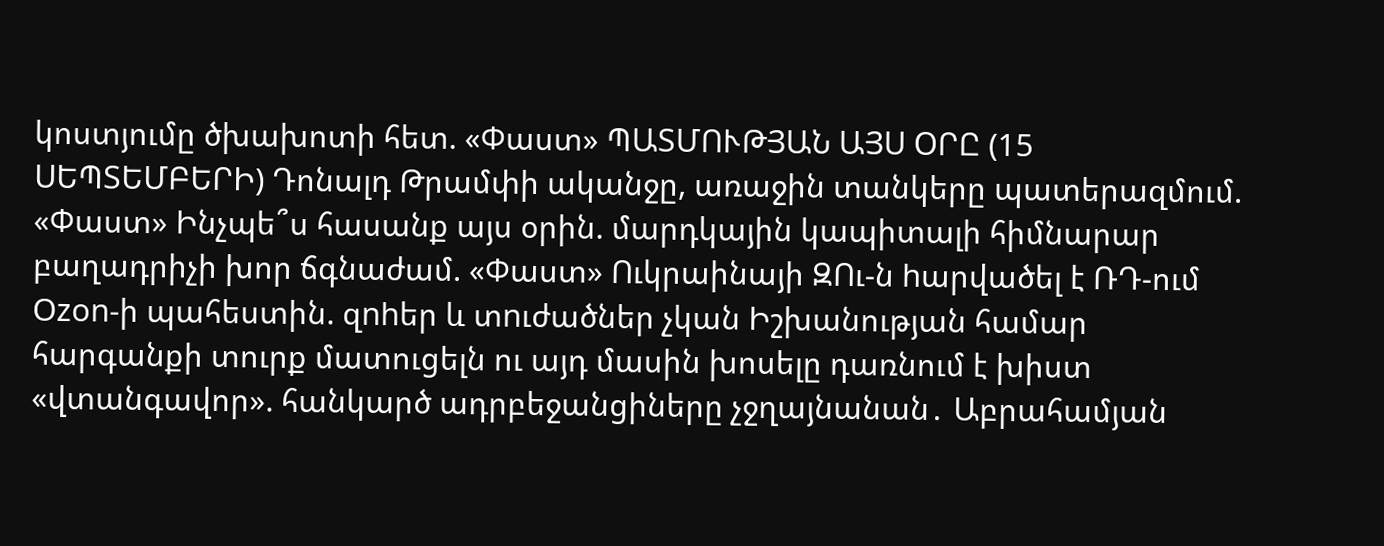կոստյումը ծխախոտի հետ. «Փաստ» ՊԱՏՄՈՒԹՅԱՆ ԱՅՍ ՕՐԸ (15 ՍԵՊՏԵՄԲԵՐԻ) Դոնալդ Թրամփի ականջը, առաջին տանկերը պատերազմում. «Փաստ» Ինչպե՞ս հասանք այս օրին. մարդկային կապիտալի հիմնարար բաղադրիչի խոր ճգնաժամ. «Փաստ» Ուկրաինայի ԶՈւ-ն hարվածել է ՌԴ-ում Ozon-ի պահեստին. զnhեր և տnւժածներ չկան Իշխանության համար հարգանքի տուրք մատուցելն ու այդ մասին խոսելը դառնում է խիստ «վտանգավոր». հանկարծ ադրբեջանցիները չջղայնանան․ Աբրահամյան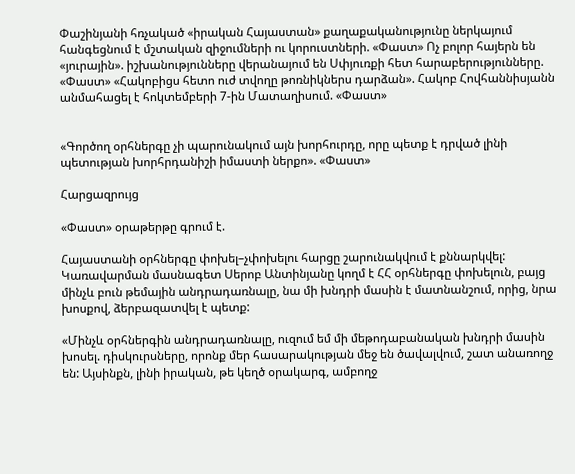Փաշինյանի հռչակած «իրական Հայաստան» քաղաքականությունը ներկայում հանգեցնում է մշտական զիջումների ու կորուստների. «Փաստ» Ոչ բոլոր հայերն են «յուրային». իշխանությունները վերանայում են Սփյուռքի հետ հարաբերությունները. «Փաստ» «Հակոբիցս հետո ուժ տվողը թոռնիկներս դարձան». Հակոբ Հովհաննիսյանն անմահացել է հոկտեմբերի 7-ին Մատաղիսում. «Փաստ»


«Գործող օրհներգը չի պարունակում այն խորհուրդը, որը պետք է դրված լինի պետության խորհրդանիշի իմաստի ներքո». «Փաստ»

Հարցազրույց

«Փաստ» օրաթերթը գրում է.

Հայաստանի օրհներգը փոխել–չփոխելու հարցը շարունակվում է քննարկվել: Կառավարման մասնագետ Սերոբ Անտինյանը կողմ է ՀՀ օրհներգը փոխելուն, բայց մինչև բուն թեմային անդրադառնալը, նա մի խնդրի մասին է մատնանշում, որից, նրա խոսքով, ձերբազատվել է պետք:

«Մինչև օրհներգին անդրադառնալը, ուզում եմ մի մեթոդաբանական խնդրի մասին խոսել. դիսկուրսները, որոնք մեր հասարակության մեջ են ծավալվում, շատ անառողջ են: Այսինքն, լինի իրական, թե կեղծ օրակարգ, ամբողջ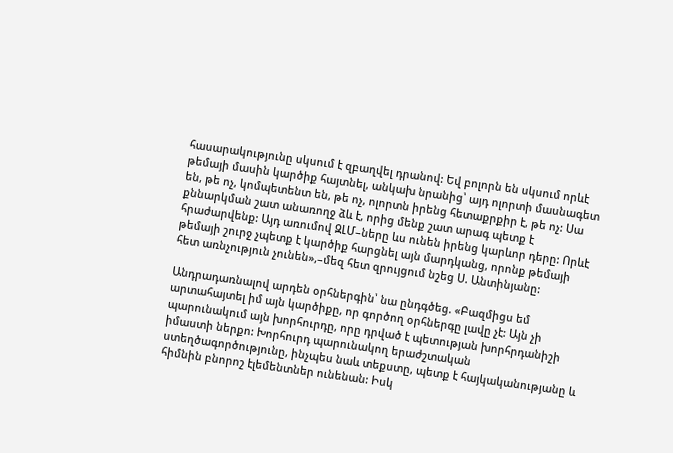հասարակությունը սկսում է զբաղվել դրանով: Եվ բոլորն են սկսում որևէ թեմայի մասին կարծիք հայտնել, անկախ նրանից՝ այդ ոլորտի մասնագետ են, թե ոչ, կոմպետենտ են, թե ոչ, ոլորտն իրենց հետաքրքիր է, թե ոչ: Սա քննարկման շատ անառողջ ձև է, որից մենք շատ արագ պետք է հրաժարվենք: Այդ առումով ԶԼՄ–ները ևս ունեն իրենց կարևոր դերը: Որևէ թեմայի շուրջ չպետք է կարծիք հարցնել այն մարդկանց, որոնք թեմայի հետ առնչություն չունեն»,–մեզ հետ զրույցում նշեց Ս. Անտինյանը:

Անդրադառնալով արդեն օրհներգին՝ նա ընդգծեց. «Բազմիցս եմ արտահայտել իմ այն կարծիքը, որ գործող օրհներգը լավը չէ: Այն չի պարունակում այն խորհուրդը, որը դրված է պետության խորհրդանիշի իմաստի ներքո: Խորհուրդ պարունակող երաժշտական ստեղծագործությունը, ինչպես նաև տեքստը, պետք է հայկականությանը և հիմնին բնորոշ էլեմենտներ ունենան: Իսկ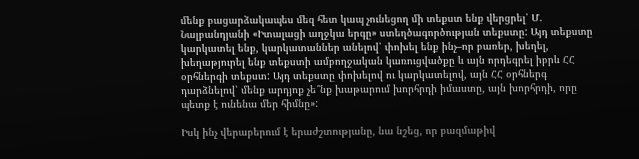մենք բացարձակապես մեզ հետ կապ չունեցող մի տեքստ ենք վերցրել՝ Մ. Նալբանդյանի «Իտալացի աղջկա երգը» ստեղծագործության տեքստը: Այդ տեքստը կարկատել ենք, կարկատաններ անելով՝ փոխել ենք ինչ–որ բառեր, խեղել, խեղաթյուրել ենք տեքստի ամբողջական կառուցվածքը և այն որդեգրել իբրև ՀՀ օրհներգի տեքստ: Այդ տեքստը փոխելով ու կարկատելով, այն ՀՀ օրհներգ դարձնելով՝ մենք արդյոք չե՞նք խաթարում խորհրդի իմաստը, այն խորհրդի, որը պետք է ունենա մեր հիմնը»:

Իսկ ինչ վերաբերում է երաժշտությանը, նա նշեց, որ բազմաթիվ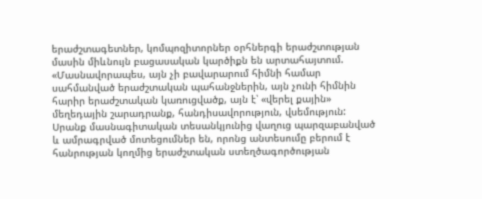երաժշտագետներ, կոմպոզիտորներ օրհներգի երաժշտության մասին միևնույն բացասական կարծիքն են արտահայտում. «Մասնավորապես, այն չի բավարարում հիմնի համար սահմանված երաժշտական պահանջներին, այն չունի հիմնին հարիր երաժշտական կառուցվածք, այն է՝ «վերել քային» մեղեդային շարադրանք, հանդիսավորություն, վսեմություն: Սրանք մասնագիտական տեսանկյունից վաղուց պարզաբանված և ամրագրված մոտեցումներ են, որոնց անտեսումը բերում է հանրության կողմից երաժշտական ստեղծագործության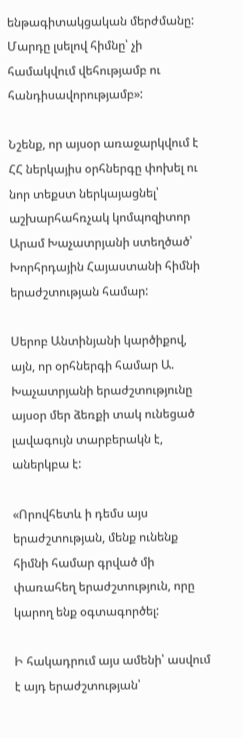ենթագիտակցական մերժմանը: Մարդը լսելով հիմնը՝ չի համակվում վեհությամբ ու հանդիսավորությամբ»:

Նշենք, որ այսօր առաջարկվում է ՀՀ ներկայիս օրհներգը փոխել ու նոր տեքստ ներկայացնել՝ աշխարհահռչակ կոմպոզիտոր Արամ Խաչատրյանի ստեղծած՝ Խորհրդային Հայաստանի հիմնի երաժշտության համար:

Սերոբ Անտինյանի կարծիքով, այն, որ օրհներգի համար Ա. Խաչատրյանի երաժշտությունը այսօր մեր ձեռքի տակ ունեցած լավագույն տարբերակն է, աներկբա է:

«Որովհետև ի դեմս այս երաժշտության, մենք ունենք հիմնի համար գրված մի փառահեղ երաժշտություն, որը կարող ենք օգտագործել:

Ի հակադրում այս ամենի՝ ասվում է այդ երաժշտության՝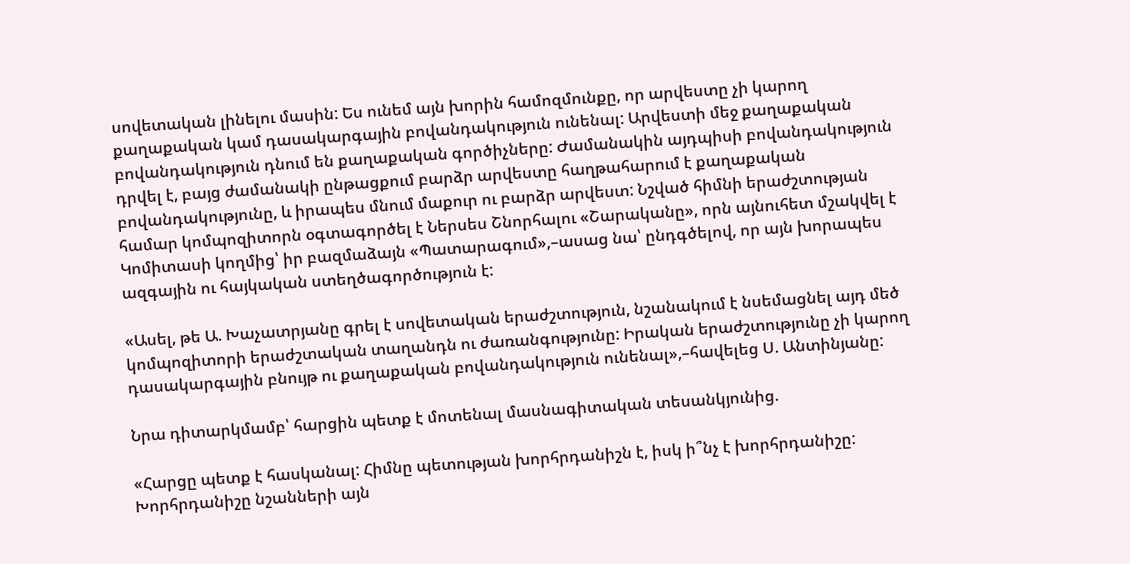սովետական լինելու մասին: Ես ունեմ այն խորին համոզմունքը, որ արվեստը չի կարող քաղաքական կամ դասակարգային բովանդակություն ունենալ: Արվեստի մեջ քաղաքական բովանդակություն դնում են քաղաքական գործիչները: Ժամանակին այդպիսի բովանդակություն դրվել է, բայց ժամանակի ընթացքում բարձր արվեստը հաղթահարում է քաղաքական բովանդակությունը, և իրապես մնում մաքուր ու բարձր արվեստ: Նշված հիմնի երաժշտության համար կոմպոզիտորն օգտագործել է Ներսես Շնորհալու «Շարականը», որն այնուհետ մշակվել է Կոմիտասի կողմից՝ իր բազմաձայն «Պատարագում»,–ասաց նա՝ ընդգծելով, որ այն խորապես ազգային ու հայկական ստեղծագործություն է:

«Ասել, թե Ա. Խաչատրյանը գրել է սովետական երաժշտություն, նշանակում է նսեմացնել այդ մեծ կոմպոզիտորի երաժշտական տաղանդն ու ժառանգությունը: Իրական երաժշտությունը չի կարող դասակարգային բնույթ ու քաղաքական բովանդակություն ունենալ»,–հավելեց Ս. Անտինյանը:

Նրա դիտարկմամբ՝ հարցին պետք է մոտենալ մասնագիտական տեսանկյունից.

«Հարցը պետք է հասկանալ: Հիմնը պետության խորհրդանիշն է, իսկ ի՞նչ է խորհրդանիշը: Խորհրդանիշը նշանների այն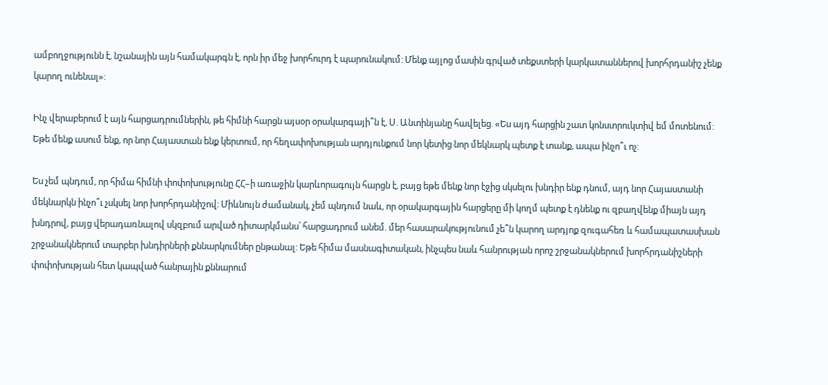ամբողջությունն է, նշանային այն համակարգն է, որն իր մեջ խորհուրդ է պարունակում: Մենք այլոց մասին գրված տեքստերի կարկատաններով խորհրդանիշ չենք կարող ունենալ»:

Ինչ վերաբերում է այն հարցադրումներին, թե հիմնի հարցն այսօր օրակարգայի՞ն է, Ս. Անտինյանը հավելեց. «Ես այդ հարցին շատ կոնստրուկտիվ եմ մոտենում: Եթե մենք ասում ենք, որ նոր Հայաստան ենք կերտում, որ հեղափոխության արդյունքում նոր կետից նոր մեկնարկ պետք է տանք, ապա ինչո՞ւ ոչ:

Ես չեմ պնդում, որ հիմա հիմնի փոփոխությունը ՀՀ–ի առաջին կարևորագույն հարցն է, բայց եթե մենք նոր էջից սկսելու խնդիր ենք դնում, այդ նոր Հայաստանի մեկնարկն ինչո՞ւ չսկսել նոր խորհրդանիշով: Միևնույն ժամանակ, չեմ պնդում նաև, որ օրակարգային հարցերը մի կողմ պետք է դնենք ու զբաղվենք միայն այդ խնդրով, բայց վերադառնալով սկզբում արված դիտարկմանս՝ հարցադրում անեմ. մեր հասարակությունում չե՞ն կարող արդյոք զուգահեռ և համապատասխան շրջանակներում տարբեր խնդիրների քննարկումներ ընթանալ: Եթե հիմա մասնագիտական, ինչպես նաև հանրության որոշ շրջանակներում խորհրդանիշների փոփոխության հետ կապված հանրային քննարում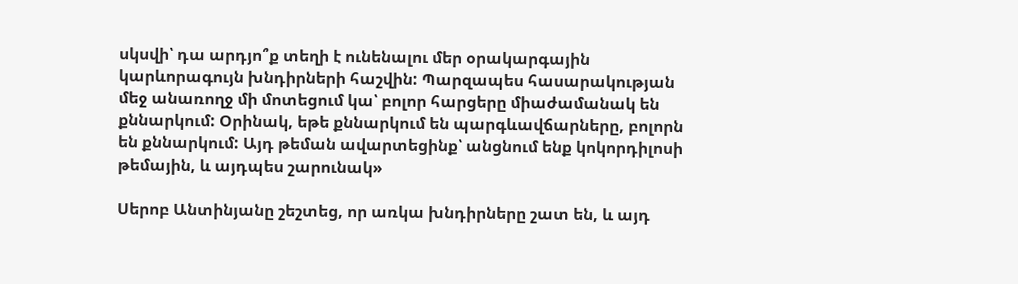սկսվի՝ դա արդյո՞ք տեղի է ունենալու մեր օրակարգային կարևորագույն խնդիրների հաշվին: Պարզապես հասարակության մեջ անառողջ մի մոտեցում կա՝ բոլոր հարցերը միաժամանակ են քննարկում: Օրինակ, եթե քննարկում են պարգևավճարները, բոլորն են քննարկում: Այդ թեման ավարտեցինք՝ անցնում ենք կոկորդիլոսի թեմային, և այդպես շարունակ»

Սերոբ Անտինյանը շեշտեց, որ առկա խնդիրները շատ են, և այդ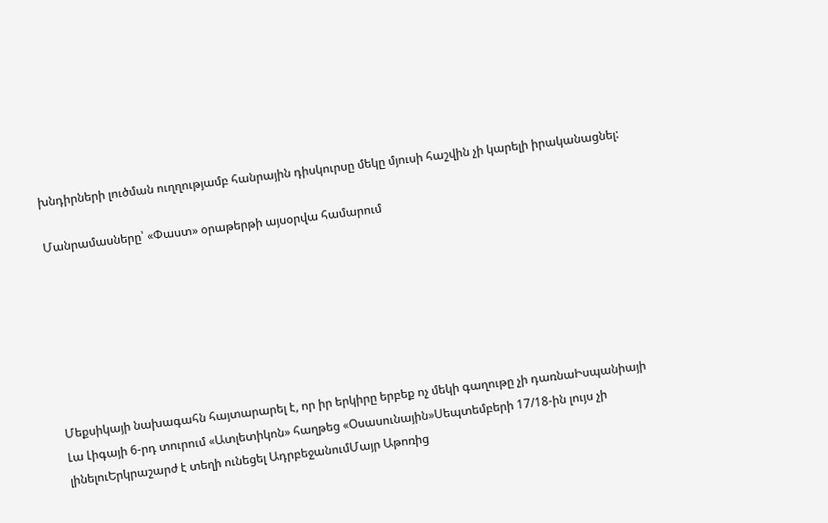խնդիրների լուծման ուղղությամբ հանրային դիսկուրսը մեկը մյուսի հաշվին չի կարելի իրականացնել:

Մանրամասները՝ «Փաստ» օրաթերթի այսօրվա համարում







Մեքսիկայի նախագահն հայտարարել է, որ իր երկիրը երբեք ոչ մեկի գաղութը չի դառնաԻսպանիայի Լա Լիգայի 6-րդ տուրում «Ատլետիկոն» հաղթեց «Օսասունային»Սեպտեմբերի 17/18-ին լույս չի լինելուԵրկրաշարժ է տեղի ունեցել ԱդրբեջանումՄայր Աթոռից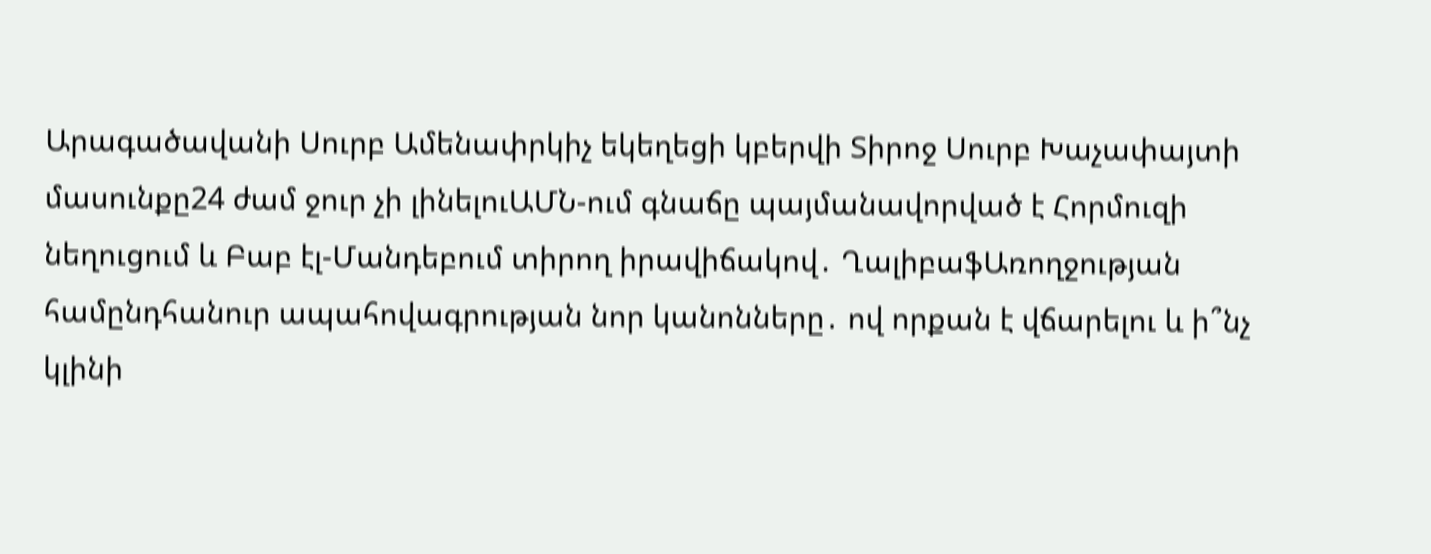Արագածավանի Սուրբ Ամենափրկիչ եկեղեցի կբերվի Տիրոջ Սուրբ Խաչափայտի մասունքը24 ժամ ջուր չի լինելուԱՄՆ-ում գնաճը պայմանավորված է Հորմուզի նեղուցում և Բաբ էլ-Մանդեբում տիրող իրավիճակով․ ՂալիբաֆԱռողջության համընդհանուր ապահովագրության նոր կանոնները․ ով որքան է վճարելու և ի՞նչ կլինի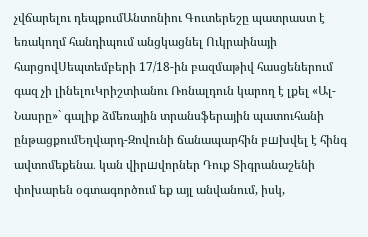չվճարելու դեպքումԱնտոնիու Գուտերեշը պատրաստ է եռակողմ հանդիպում անցկացնել Ուկրաինայի հարցովՍեպտեմբերի 17/18-ին բազմաթիվ հասցեներում գազ չի լինելուԿրիշտիանու Ռոնալդուն կարող է լքել «Ալ-Նասրը»` գալիք ձմեռային տրանսֆերային պատուհանի ընթացքումԵղվարդ-Զովունի ճանապարհին բшխվել է հինգ ավտոմեքենա․ կան վիրшվորներ Դուք Տիգրանաշենի փոխարեն օգտագործում եք այլ անվանում, իսկ,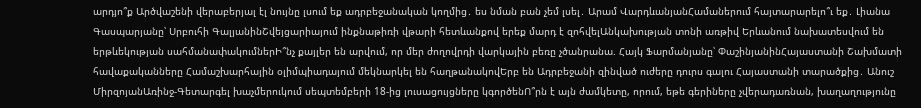արդյո՞ք Արծվաշենի վերաբերյալ էլ նույնը լսում եք ադրբեջանական կողմից․ ես նման բան չեմ լսել․ Արամ ՎարդևանյանՀամաներում հայտարարելո՞ւ եք․ Լիանա Գասպարյանը՝ Սրբուհի ԳալյանինՇվեյցարիայում ինքնաթիռի վթարի հետևանքով երեք մարդ է զոհվելԱնկախության տոնի առթիվ Երևանում նախատեսվում են երթևեկության սահմանափակումներԻ՞նչ քայլեր են արվում, որ մեր ժողովրդի վարկային բեռը չծանրանա. Հայկ Ֆարմանյանը՝ ՓաշինյանինՀայաստանի Շախմատի հավաքականները Համաշխարհային օլիմպիադայում մեկնարկել են հաղթանակովԵրբ են Ադրբեջանի զինված ուժերը դուրս գալու Հայաստանի տարածքից․ Անուշ ՄիրզոյանԱռինջ-Գետարգել խաչմերուկում սեպտեմբերի 18-ից լուսացույցները կգործենՈ՞րն է այն ժամկետը, որում, եթե գերիները չվերադառնան, խաղաղությունը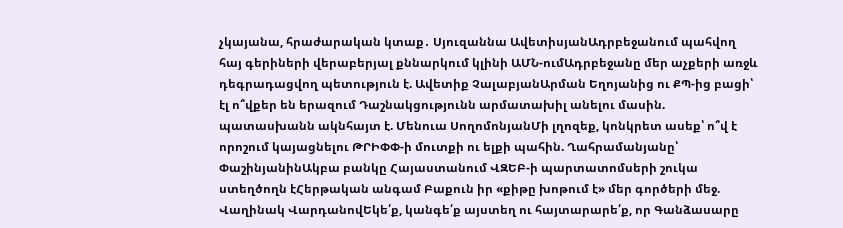չկայանա, հրաժարական կտաք․ Սյուզաննա ԱվետիսյանԱդրբեջանում պահվող հայ գերիների վերաբերյալ քննարկում կլինի ԱՄՆ-ումԱդրբեջանը մեր աչքերի առջև դեգրադացվող պետություն է. Ավետիք ՉալաբյանԱրման Եղոյանից ու ՔՊ-ից բացի՝ էլ ո՞վքեր են երազում Դաշնակցությունն արմատախիլ անելու մասին. պատասխանն ակնհայտ է. Մենուա ՍողոմոնյանՄի լղոզեք, կոնկրետ ասեք՝ ո՞վ է որոշում կայացնելու ԹՐԻՓՓ-ի մուտքի ու ելքի պահին. Ղահրամանյանը՝ ՓաշինյանինԱկբա բանկը Հայաստանում ՎԶԵԲ-ի պարտատոմսերի շուկա ստեղծողն էՀերթական անգամ Բաքուն իր «քիթը խոթում է» մեր գործերի մեջ. Վաղինակ ՎարդանովԵկե՛ք, կանգե՛ք այստեղ ու հայտարարե՛ք, որ Գանձասարը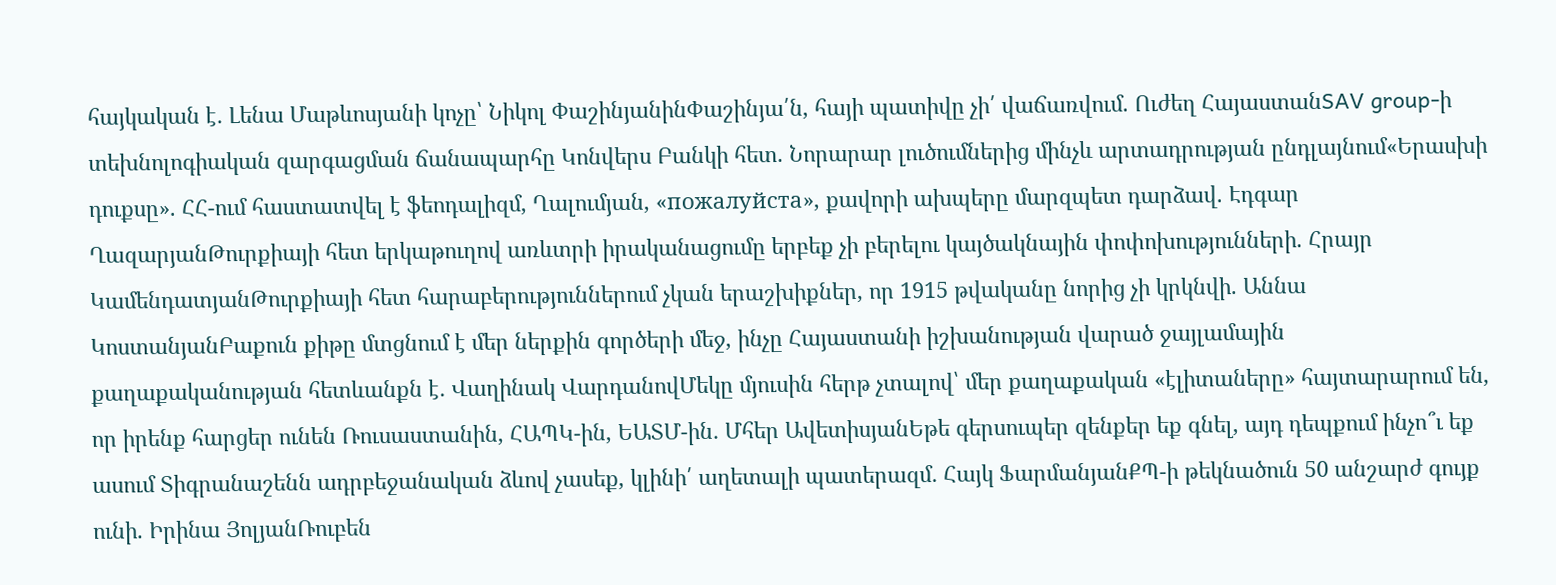հայկական է․ Լենա Մաթևոսյանի կոչը՝ Նիկոլ ՓաշինյանինՓաշինյա՛ն, հայի պատիվը չի՛ վաճառվում. Ուժեղ ՀայաստանSAV group-ի տեխնոլոգիական զարգացման ճանապարհը Կոնվերս Բանկի հետ. Նորարար լուծումներից մինչև արտադրության ընդլայնում«Երասխի դուքսը». ՀՀ-ում հաստատվել է ֆեոդալիզմ, Ղալումյան, «пожалуйста», քավորի ախպերը մարզպետ դարձավ. Էդգար ՂազարյանԹուրքիայի հետ երկաթուղով առևտրի իրականացումը երբեք չի բերելու կայծակնային փոփոխությունների. Հրայր ԿամենդատյանԹուրքիայի հետ հարաբերություններում չկան երաշխիքներ, որ 1915 թվականը նորից չի կրկնվի. Աննա ԿոստանյանԲաքուն քիթը մտցնում է մեր ներքին գործերի մեջ, ինչը Հայաստանի իշխանության վարած ջայլամային քաղաքականության հետևանքն է․ Վաղինակ ՎարդանովՄեկը մյուսին հերթ չտալով՝ մեր քաղաքական «էլիտաները» հայտարարում են, որ իրենք հարցեր ունեն Ռուսաստանին, ՀԱՊԿ-ին, ԵԱՏՄ-ին․ Մհեր ԱվետիսյանԵթե գերսուպեր զենքեր եք գնել, այդ դեպքում ինչո՞ւ եք ասում Տիգրանաշենն ադրբեջանական ձևով չասեք, կլինի՛ աղետալի պատերազմ․ Հայկ ՖարմանյանՔՊ-ի թեկնածուն 50 անշարժ գույք ունի. Իրինա ՅոլյանՌուբեն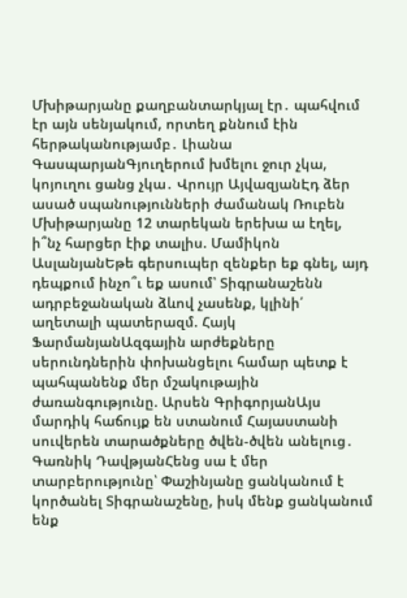Մխիթարյանը քաղբանտարկյալ էր․ պահվում էր այն սենյակում, որտեղ քննում էին հերթականությամբ․ Լիանա ԳասպարյանԳյուղերում խմելու ջուր չկա, կոյուղու ցանց չկա․ Վրույր ԱյվազյանԷդ ձեր ասած սպանությունների ժամանակ Ռուբեն Մխիթարյանը 12 տարեկան երեխա ա էղել, ի՞նչ հարցեր էիք տալիս. Մամիկոն ԱսլանյանԵթե գերսուպեր զենքեր եք գնել, այդ դեպքում ինչո՞ւ եք ասում՝ Տիգրանաշենն ադրբեջանական ձևով չասենք, կլինի՛ աղետալի պատերազմ. Հայկ ՖարմանյանԱզգային արժեքները սերունդներին փոխանցելու համար պետք է պահպանենք մեր մշակութային ժառանգությունը. Արսեն ԳրիգորյանԱյս մարդիկ հաճույք են ստանում Հայաստանի սուվերեն տարածքները ծվեն-ծվեն անելուց․ Գառնիկ ԴավթյանՀենց սա է մեր տարբերությունը՝ Փաշինյանը ցանկանում է կործանել Տիգրանաշենը, իսկ մենք ցանկանում ենք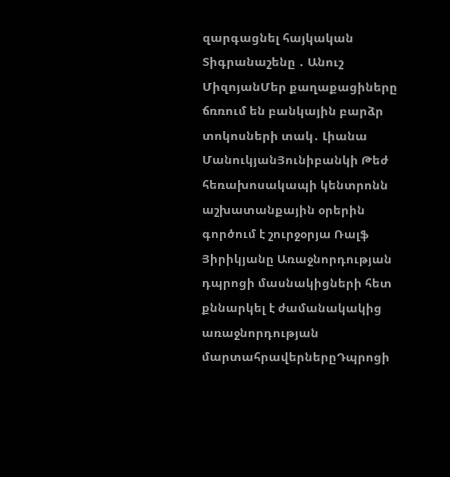զարգացնել հայկական Տիգրանաշենը ․ Անուշ ՄիզոյանՄեր քաղաքացիները ճռռում են բանկային բարձր տոկոսների տակ․ Լիանա ՄանուկյանՅունիբանկի Թեժ հեռախոսակապի կենտրոնն աշխատանքային օրերին գործում է շուրջօրյա Ռալֆ Յիրիկյանը Առաջնորդության դպրոցի մասնակիցների հետ քննարկել է ժամանակակից առաջնորդության մարտահրավերներըԴպրոցի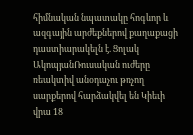հիմնական նպատակը հոգևոր և ազգային արժեքներով քաղաքացի դաստիարակելն է. Ցոլակ ԱկոպյանՌուսական ուժերը ռեակտիվ անօդաչու թռչող սարքերով հարձակվել են Կիեւի վրա 18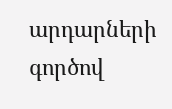արդարների գործով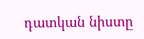դատկան նիստը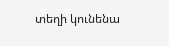տեղի կունենա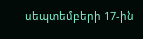սեպտեմբերի 17-ին